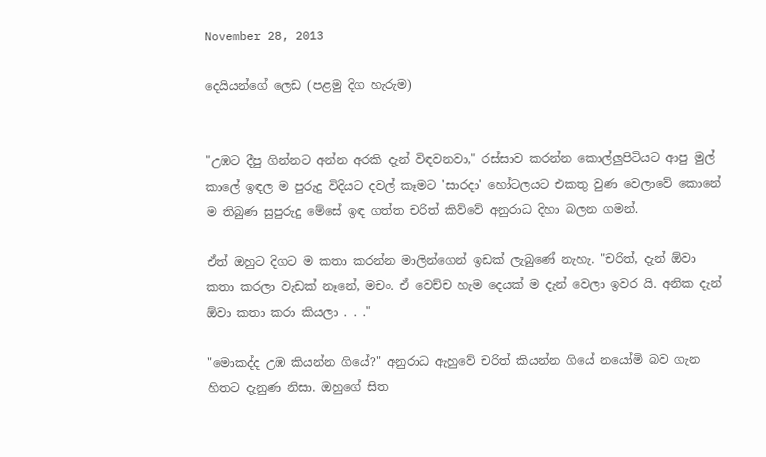November 28, 2013

දෙයියන්ගේ ලෙඩ (පළමු දිග හැරුම)


"උඹට දීපු ගින්නට අන්න අරකි දැන් විඳවනවා," රස්සාව කරන්න කොල්ලුපිටියට ආපු මුල් කාලේ ඉඳල ම පුරුදු විදියට දවල් කෑමට 'සාරදා' හෝටලයට එකතු වුණ වෙලාවේ කොනේ ම තිබුණ සුපුරුදු මේසේ ඉඳ ගත්ත චරිත් කිව්වේ අනුරාධ දිහා බලන ගමන්.

ඒත් ඔහුට දිගට ම කතා කරන්න මාලින්ගෙන් ඉඩක් ලැබුණේ නැහැ. "චරිත්, දැන් ඕවා කතා කරලා වැඩක් නෑනේ, මචං. ඒ වෙච්ච හැම දෙයක් ම දැන් වෙලා ඉවර යි. අනික දැන් ඕවා කතා කරා කියලා . . ."

"මොකද්ද උඹ කියන්න ගියේ?" අනුරාධ ඇහුවේ චරිත් කියන්න ගියේ නයෝමි බව ගැන හිතට දැනුණ නිසා. ඔහුගේ සිත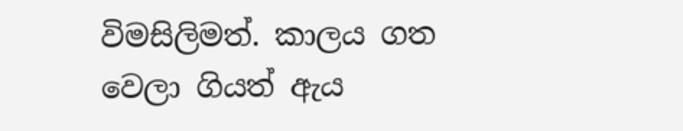විමසිලිමත්. කාලය ගත වෙලා ගියත් ඇය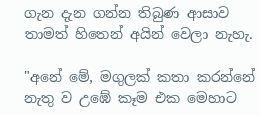ගැන දැන ගන්න තිබුණ ආසාව තාමත් හිතෙන් අයින් වෙලා නැහැ.

"අනේ මේ, මගුලක් කතා කරන්නේ නැතු ව උඹේ කෑම එක මෙහාට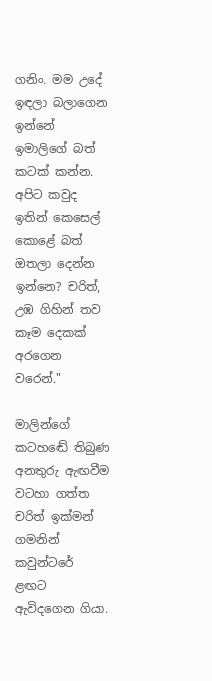ගනිං. මම උදේ ඉඳලා බලාගෙන ඉන්නේ ඉමාලිගේ බත් කටක් කන්න. අපිට කවුද ඉතින් කෙසෙල් කොළේ බත් ඔතලා දෙන්න ඉන්නෙ? චරිත්, උඹ ගිහින් තව කෑම දෙකක් අරගෙන වරෙන්."

මාලින්ගේ කටහඬේ තිබුණ අනතුරු ඇඟවීම වටහා ගත්ත චරිත් ඉක්මන් ගමනින් කවුන්ටරේ ළඟට ඇවිදගෙන ගියා.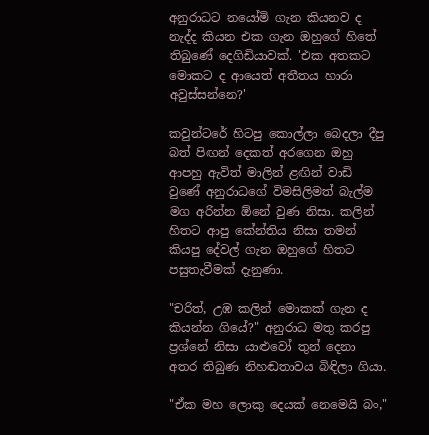අනුරාධට නයෝමි ගැන කියනව ද නැද්ද කියන එක ගැන ඔහුගේ හිතේ තිබුණේ දෙගිඩියාවක්. 'එක අතකට මොකට ද ආයෙත් අතීතය හාරා අවුස්සන්නෙ?'

කවුන්ටරේ හිටපු කොල්ලා බෙදලා දීපු බත් පිඟන් දෙකත් අරගෙන ඔහු ආපහු ඇවිත් මාලින් ළඟින් වාඩි වුණේ අනුරාධගේ විමසිලිමත් බැල්ම මග අරින්න ඕනේ වුණ නිසා. කලින් හිතට ආපු කේන්තිය නිසා තමන් කියපු දේවල් ගැන ඔහුගේ හිතට පසුතැවීමක් දැනුණා.

"චරිත්, උඹ කලින් මොකක් ගැන ද කියන්න ගියේ?" අනුරාධ මතු කරපු ප්‍රශ්නේ නිසා යාළුවෝ තුන් දෙනා අතර තිබුණ නිහඬතාවය බිඳිලා ගියා.

"ඒක මහ ලොකු දෙයක් නෙමෙයි බං,"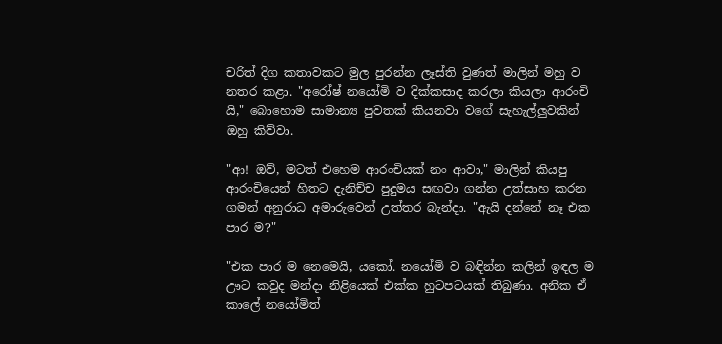චරිත් දිග කතාවකට මුල පුරන්න ලෑස්ති වුණත් මාලින් මහු ව නතර කළා. "අරෝෂ් නයෝමි ව දික්කසාද කරලා කියලා ආරංචි යි," බොහොම සාමාන්‍ය පුවතක් කියනවා වගේ සැහැල්ලුවකින් ඔහු කිව්වා.

"ආ! ඔව්, මටත් එහෙම ආරංචියක් නං ආවා," මාලින් කියපු ආරංචියෙන් හිතට දැනිච්ච පුදුමය සඟවා ගන්න උත්සාහ කරන ගමන් අනුරාධ අමාරුවෙන් උත්තර බැන්දා. "ඇයි දන්නේ නෑ එක පාර ම?"

"එක පාර ම නෙමෙයි, යකෝ. නයෝමි ව බඳින්න කලින් ඉඳල ම ඌට කවුද මන්දා නිළියෙක් එක්ක හුටපටයක් තිබුණා. අනික ඒ කාලේ නයෝමිත්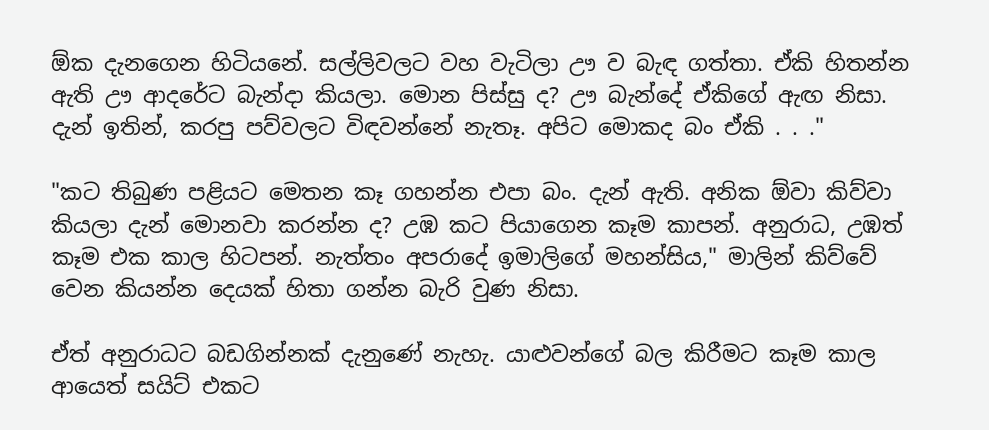ඕක දැනගෙන හිටියනේ. සල්ලිවලට වහ වැටිලා ඌ ව බැඳ ගත්තා. ඒකි හිතන්න ඇති ඌ ආදරේට බැන්දා කියලා. මොන පිස්සු ද? ඌ බැන්දේ ඒකිගේ ඇඟ නිසා. දැන් ඉතින්, කරපු පව්වලට විඳවන්නේ නැතෑ. අපිට මොකද බං ඒකි . . ."

"කට තිබුණ පළියට මෙතන කෑ ගහන්න එපා බං. දැන් ඇති. අනික ඕවා කිව්වා කියලා දැන් මොනවා කරන්න ද? උඹ කට පියාගෙන කෑම කාපන්. අනුරාධ, උඹත් කෑම එක කාල හිටපන්. නැත්තං අපරාදේ ඉමාලිගේ මහන්සිය," මාලින් කිව්වේ වෙන කියන්න දෙයක් හිතා ගන්න බැරි වුණ නිසා.

ඒත් අනුරාධට බඩගින්නක් දැනුණේ නැහැ. යාළුවන්ගේ බල කිරීමට කෑම කාල ආයෙත් සයිට් එකට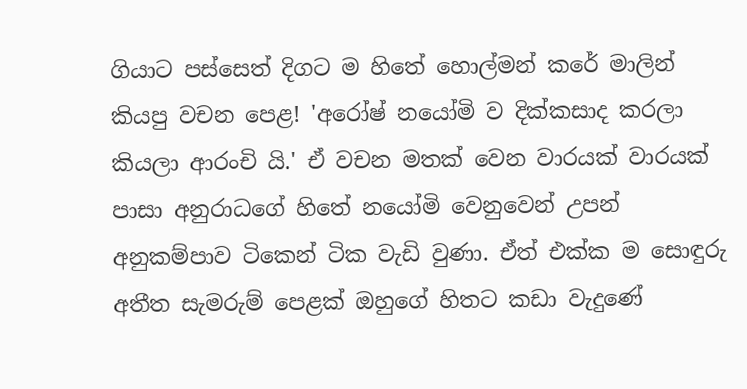ගියාට පස්සෙත් දිගට ම හිතේ හොල්මන් කරේ මාලින් කියපු වචන පෙළ! 'අරෝෂ් නයෝමි ව දික්කසාද කරලා කියලා ආරංචි යි.' ඒ වචන මතක් වෙන වාරයක් වාරයක් පාසා අනුරාධගේ හිතේ නයෝමි වෙනුවෙන් උපන් අනුකම්පාව ටිකෙන් ටික වැඩි වුණා. ඒත් එක්ක ම සොඳුරු අතීත සැමරුම් පෙළක් ඔහුගේ හිතට කඩා වැදුණේ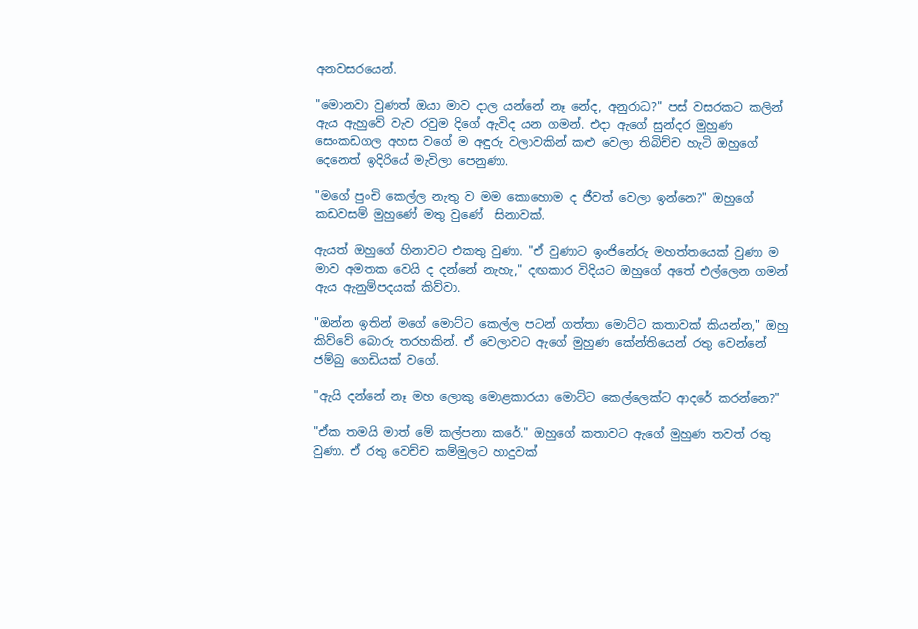අනවසරයෙන්.

"මොනවා වුණත් ඔයා මාව දාල යන්නේ නෑ නේද, අනුරාධ?" පස් වසරකට කලින් ඇය ඇහුවේ වැව රවුම දිගේ ඇවිද යන ගමන්. එදා ඇගේ සුන්දර මුහුණ සෙංකඩගල අහස වගේ ම අඳුරු වලාවකින් කළු වෙලා තිබිච්ච හැටි ඔහුගේ දෙනෙත් ඉදිරියේ මැවිලා පෙනුණා.

"මගේ පුංචි කෙල්ල නැතු ව මම කොහොම ද ජීවත් වෙලා ඉන්නෙ?" ඔහුගේ කඩවසම් මුහුණේ මතු වුණේ  සිනාවක්.

ඇයත් ඔහුගේ හිනාවට එකතු වුණා. "ඒ වුණාට ඉංජිනේරු මහත්තයෙක් වුණා ම මාව අමතක වෙයි ද දන්නේ නැහැ," දඟකාර විදියට ඔහුගේ අතේ එල්ලෙන ගමන් ඇය ඇනුම්පදයක් කිව්වා.

"ඔන්න ඉතින් මගේ මොට්ට කෙල්ල පටන් ගත්තා මොට්ට කතාවක් කියන්න," ඔහු කිව්වේ බොරු තරහකින්. ඒ වෙලාවට ඇගේ මුහුණ කේන්තියෙන් රතු වෙන්නේ ජම්බු ගෙඩියක් වගේ.

"ඇයි දන්නේ නෑ මහ ලොකු මොළකාරයා මොට්ට කෙල්ලෙක්ට ආදරේ කරන්නෙ?"

"ඒක තමයි මාත් මේ කල්පනා කරේ." ඔහුගේ කතාවට ඇගේ මුහුණ තවත් රතු වුණා. ඒ රතු වෙච්ච කම්මුලට හාදුවක්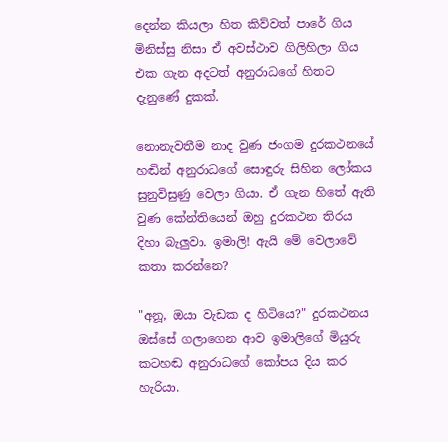දෙන්න කියලා හිත කිව්වත් පාරේ ගිය මිනිස්සු නිසා ඒ අවස්ථාව ගිලිහිලා ගිය එක ගැන අදටත් අනුරාධගේ හිතට දැනුණේ දුකක්.

නොනැවතීම නාද වුණ ජංගම දුරකථනයේ හඬින් අනුරාධගේ සොඳුරු සිහින ලෝකය සුනුවිසුණු වෙලා ගියා. ඒ ගැන හිතේ ඇති වුණ කේන්තියෙන් ඔහු දුරකථන තිරය දිහා බැලුවා. ඉමාලි! ඇයි මේ වෙලාවේ කතා කරන්නෙ?

"අනූ, ඔයා වැඩක ද හිටියෙ?" දුරකථනය ඔස්සේ ගලාගෙන ආව ඉමාලිගේ මියුරු කටහඬ අනුරාධගේ කෝපය දිය කර හැරියා.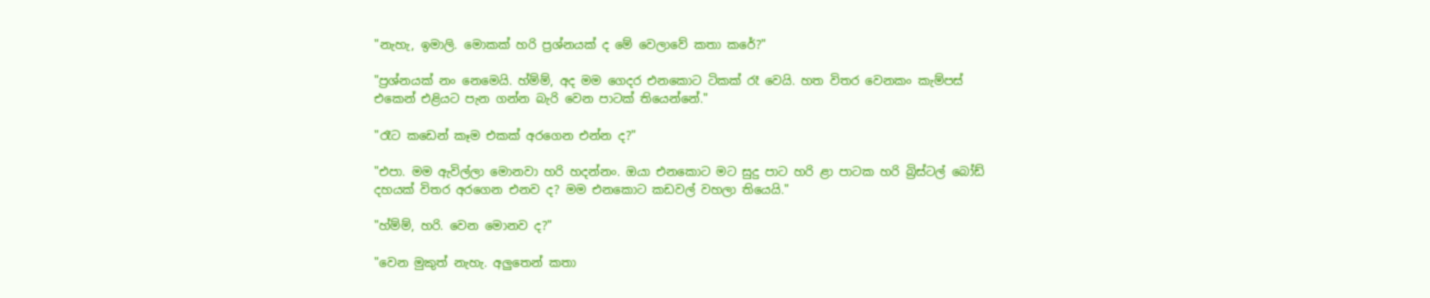"නැහැ, ඉමාලි. මොකක් හරි ප්‍රශ්නයක් ද මේ වෙලාවේ කතා කරේ?"

"ප්‍රශ්නයක් නං නෙමෙයි. හ්ම්ම්, අද මම ගෙදර එනකොට ටිකක් රෑ වෙයි. හත විතර වෙනකං කැම්පස් එකෙන් එළියට පැන ගන්න බැරි වෙන පාටක් තියෙන්නේ."

"රෑට කඩෙන් කෑම එකක් අරගෙන එන්න ද?"

"එපා. මම ඇවිල්ලා මොනවා හරි හදන්නං. ඔයා එනකොට මට සුදු පාට හරි ළා පාටක හරි බ්‍රිස්ටල් බෝඩ් දහයක් විතර අරගෙන එනව ද? මම එනකොට කඩවල් වහලා තියෙයි."

"හ්ම්ම්, හරි. වෙන මොනව ද?"

"වෙන මුකුත් නැහැ. අලුතෙන් කතා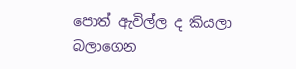පොත් ඇවිල්ල ද කියලා බලාගෙන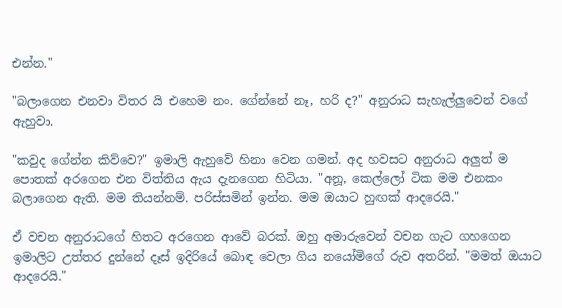එන්න."

"බලාගෙන එනවා විතර යි එහෙම නං. ගේන්නේ නෑ, හරි ද?" අනුරාධ සැහැල්ලුවෙන් වගේ ඇහුවා.

"කවුද ගේන්න කිව්වෙ?" ඉමාලි ඇහුවේ හිනා වෙන ගමන්. අද හවසට අනුරාධ අලුත් ම පොතක් අරගෙන එන විත්තිය ඇය දැනගෙන හිටියා. "අනූ, කෙල්ලෝ ටික මම එනකං බලාගෙන ඇති. මම තියන්නම්. පරිස්සමින් ඉන්න. මම ඔයාට හුඟක් ආදරෙයි."

ඒ වචන අනුරාධගේ හිතට අරගෙන ආවේ බරක්. ඔහු අමාරුවෙන් වචන ගැට ගහගෙන ඉමාලිට උත්තර දුන්නේ දෑස් ඉදිරියේ බොඳ වෙලා ගිය නයෝමිගේ රුව අතරින්. "මමත් ඔයාට ආදරෙයි."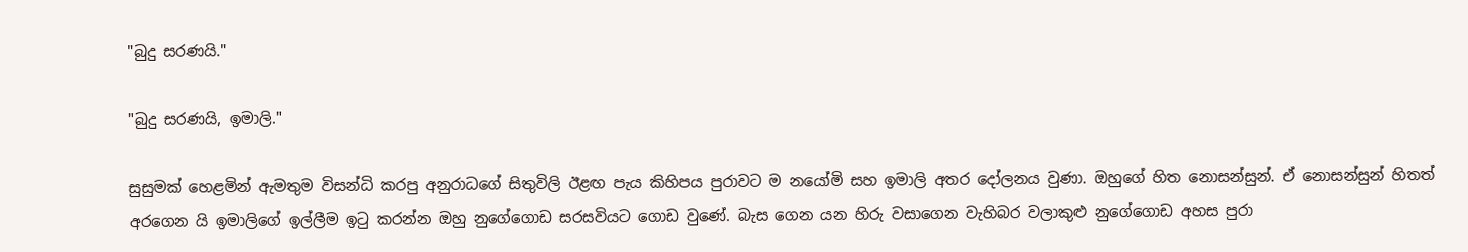"බුදු සරණයි."

"බුදු සරණයි, ඉමාලි."

සුසුමක් හෙළමින් ඇමතුම විසන්ධි කරපු අනුරාධගේ සිතුවිලි ඊළඟ පැය කිහිපය පුරාවට ම නයෝමි සහ ඉමාලි අතර දෝලනය වුණා. ඔහුගේ හිත නොසන්සුන්. ඒ නොසන්සුන් හිතත් අරගෙන යි ඉමාලිගේ ඉල්ලීම ඉටු කරන්න ඔහු නුගේගොඩ සරසවියට ගොඩ වුණේ. බැස ගෙන යන හිරු වසාගෙන වැහිබර වලාකුළු නුගේගොඩ අහස පුරා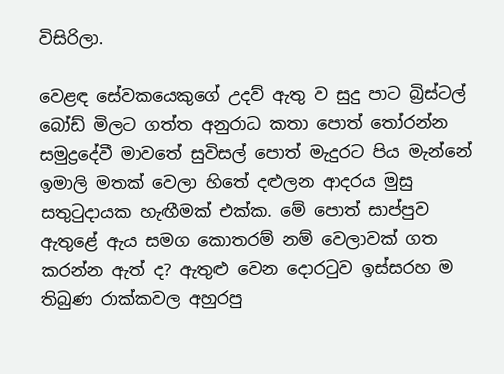විසිරිලා.

වෙළඳ සේවකයෙකුගේ උදව් ඇතු ව සුදු පාට බ්‍රිස්ටල් බෝඩ් මිලට ගත්ත අනුරාධ කතා පොත් තෝරන්න සමුද්‍රදේවී මාවතේ සුවිසල් පොත් මැදුරට පිය මැන්නේ ඉමාලි මතක් වෙලා හිතේ දළුලන ආදරය මුසු සතුටුදායක හැඟීමක් එක්ක. මේ පොත් සාප්පුව ඇතුළේ ඇය සමග කොතරම් නම් වෙලාවක් ගත කරන්න ඇත් ද? ඇතුළු වෙන දොරටුව ඉස්සරහ ම තිබුණ රාක්කවල අහුරපු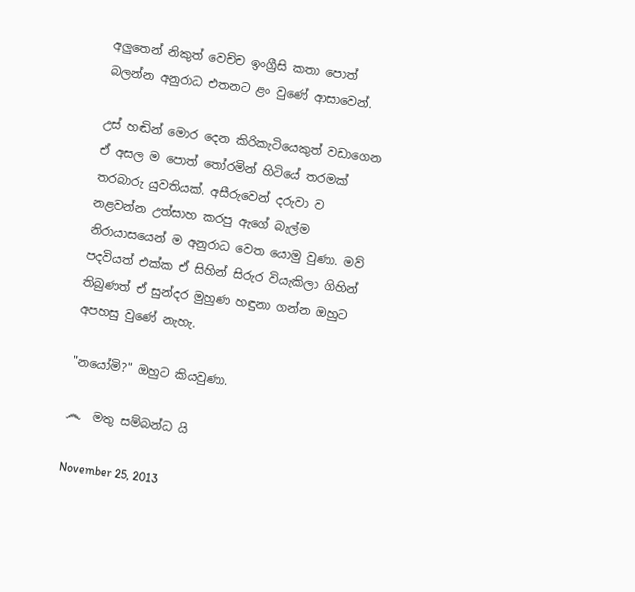අලුතෙන් නිකුත් වෙච්ච ඉංග්‍රීසි කතා පොත් බලන්න අනුරාධ එතනට ළං වුණේ ආසාවෙන්.

උස් හඬින් මොර දෙන කිරිකැටියෙකුත් වඩාගෙන ඒ අසල ම පොත් තෝරමින් හිටියේ තරමක් තරබාරු යුවතියක්. අසීරුවෙන් දරුවා ව නළවන්න උත්සාහ කරපු ඇගේ බැල්ම නිරායාසයෙන් ම අනුරාධ වෙත යොමු වුණා. මව් පදවියත් එක්ක ඒ සිහින් සිරුර වියැකිලා ගිහින් තිබුණත් ඒ සුන්දර මුහුණ හඳුනා ගන්න ඔහුට අපහසු වුණේ නැහැ.

"නයෝමි?" ඔහුට කියවුණා.

෴  මතු සම්බන්ධ යි

November 25, 2013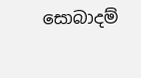සොබාදම්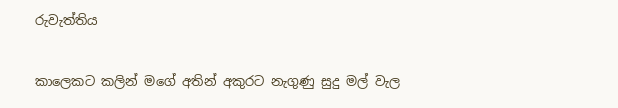රුවැත්තිය


කාලෙකට කලින් මගේ අතින් අකුරට නැගුණු සුදු මල් වැල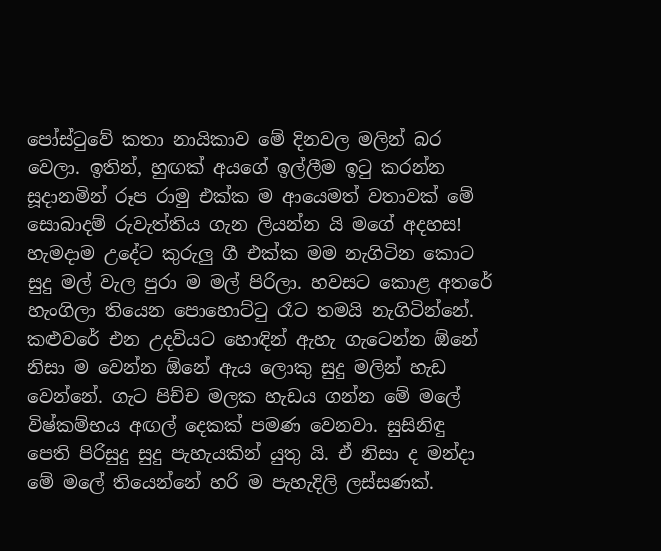පෝස්ටුවේ කතා නායිකාව මේ දිනවල මලින් බර වෙලා. ඉතින්, හුඟක් අයගේ ඉල්ලීම ඉටු කරන්න සූදානමින් රූප රාමු එක්ක ම ආයෙමත් වතාවක් මේ සොබාදම් රුවැත්තිය ගැන ලියන්න යි මගේ අදහස! හැමදාම උදේට කුරුලු ගී එක්ක මම නැගිටින කොට සුදු මල් වැල පුරා ම මල් පිරිලා. හවසට කොළ අතරේ හැංගිලා තියෙන පොහොට්ටු රෑට තමයි නැගිටින්නේ. කළුවරේ එන උදවියට හොඳින් ඇහැ ගැටෙන්න ඕනේ නිසා ම වෙන්න ඕනේ ඇය ලොකු සුදු මලින් හැඩ වෙන්නේ. ගැට පිච්ච මලක හැඩය ගන්න මේ මලේ විෂ්කම්භය අඟල් දෙකක් පමණ වෙනවා. සුසිනිඳු පෙති පිරිසුදු සුදු පැහැයකින් යුතු යි. ඒ නිසා ද මන්දා මේ මලේ තියෙන්නේ හරි ම පැහැදිලි ලස්සණක්.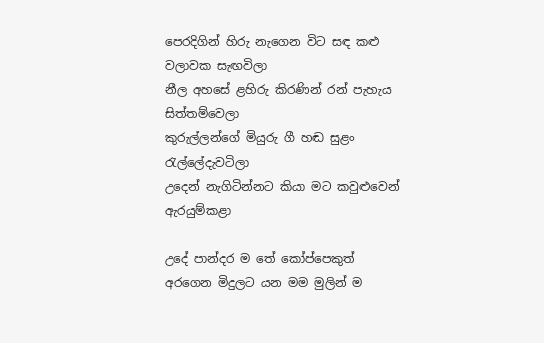පෙරදිගින් හිරු නැගෙන විට සඳ කළු වලාවක සැඟවිලා
නීල අහසේ ළහිරු කිරණින් රන් පැහැය සිත්තම්වෙලා
කුරුල්ලන්ගේ මියුරු ගී හඬ සුළං රැල්ලේදැවටිලා
උදෙන් නැගිටින්නට කියා මට කවුළුවෙන් ඇරයුම්කළා

උදේ පාන්දර ම තේ කෝප්පෙකුත් අරගෙන මිදුලට යන මම මුලින් ම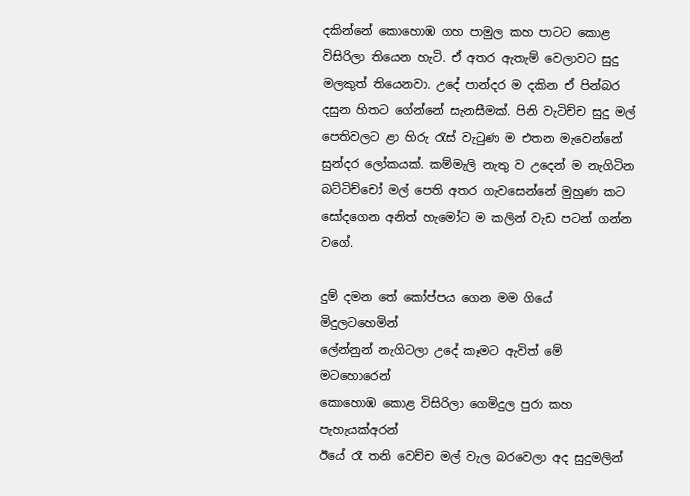දකින්නේ කොහොඹ ගහ පාමුල කහ පාටට කොළ විසිරිලා තියෙන හැටි. ඒ අතර ඇතැම් වෙලාවට සුදු මලකුත් තියෙනවා. උදේ පාන්දර ම දකින ඒ පින්බර දසුන හිතට ගේන්නේ සැනසීමක්. පිනි වැටිච්ච සුදු මල් පෙතිවලට ළා හිරු රැස් වැටුණ ම එතන මැවෙන්නේ සුන්දර ලෝකයක්. කම්මැලි නැතු ව උදෙන් ම නැගිටින බට්ටිච්චෝ මල් පෙති අතර ගැවසෙන්නේ මුහුණ කට සෝදගෙන අනිත් හැමෝට ම කලින් වැඩ පටන් ගන්න වගේ.

දුම් දමන තේ කෝප්පය ගෙන මම ගියේ මිදුලටහෙමින්
ලේන්නුන් නැගිටලා උදේ කෑමට ඇවිත් මේ මටහොරෙන්
කොහොඹ කොළ විසිරිලා ගෙමිදුල පුරා කහ පැහැයක්අරන්
ඊයේ රෑ තනි වෙච්ච මල් වැල බරවෙලා අද සුදුමලින්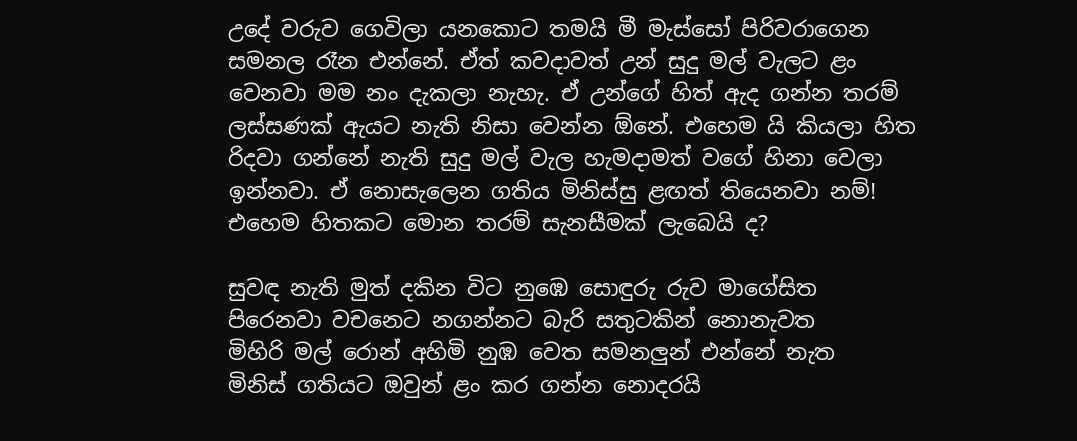උදේ වරුව ගෙවිලා යනකොට තමයි මී මැස්සෝ පිරිවරාගෙන සමනල රෑන එන්නේ. ඒත් කවදාවත් උන් සුදු මල් වැලට ළං වෙනවා මම නං දැකලා නැහැ. ඒ උන්ගේ හිත් ඇද ගන්න තරම් ලස්සණක් ඇයට නැති නිසා වෙන්න ඕනේ. එහෙම යි කියලා හිත රිදවා ගන්නේ නැති සුදු මල් වැල හැමදාමත් වගේ හිනා වෙලා ඉන්නවා. ඒ නොසැලෙන ගතිය මිනිස්සු ළඟත් තියෙනවා නම්! එහෙම හිතකට මොන තරම් සැනසීමක් ලැබෙයි ද?

සුවඳ නැති මුත් දකින විට නුඹෙ සොඳුරු රුව මාගේසිත
පිරෙනවා වචනෙට නගන්නට බැරි සතුටකින් නොනැවත
මිහිරි මල් ‍රොන් අහිමි නුඹ වෙත සමනලුන් එන්නේ නැත
මිනිස් ගතියට ඔවුන් ළං කර ගන්න නොදරයි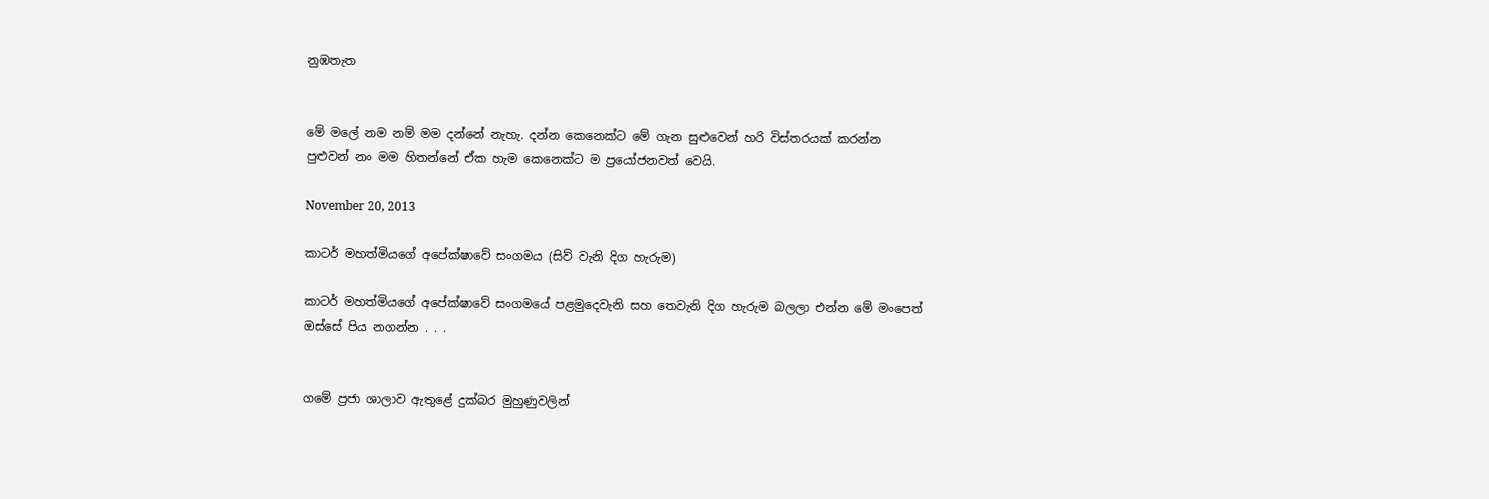නුඹතැත


මේ මලේ නම නම් මම දන්නේ නැහැ. දන්න කෙනෙක්ට මේ ගැන සුළුවෙන් හරි විස්තරයක් කරන්න පුළුවන් නං මම හිතන්නේ ඒක හැම කෙනෙක්ට ම ප්‍රයෝජනවත් වෙයි.

November 20, 2013

කාටර් මහත්මියගේ අපේක්ෂාවේ සංගමය (සිව් වැනි දිග හැරුම)

කාටර් මහත්මියගේ අපේක්ෂාවේ සංගමයේ පළමුදෙවැනි සහ තෙවැනි දිග හැරුම බලලා එන්න මේ ‍මංපෙත් ඔස්සේ පිය නගන්න . . .


ගමේ ප්‍රජා ශාලාව ඇතුළේ දුක්බර මුහුණුවලින්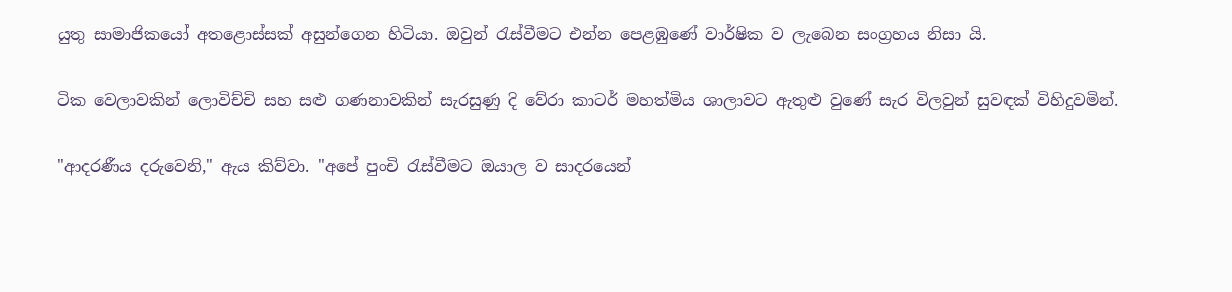යුතු සාමාජිකයෝ අතළොස්සක් අසුන්ගෙන හිටියා. ඔවුන් රැස්වීමට එන්න පෙළඹුණේ වාර්ෂික ව ලැබෙන සංග්‍රහය නිසා යි.

ටික වෙලාවකින් ලොවිච්චි සහ සළු ගණනාවකින් සැරසුණු දි වේරා කාටර් මහත්මිය ශාලාවට ඇතුළු වුණේ සැර විලවුන් සුවඳක් විහිදුවමින්.

"ආදරණීය දරුවෙනි," ඇය කිව්වා. "අපේ පුංචි රැස්වීමට ඔයාල ව සාදරයෙන්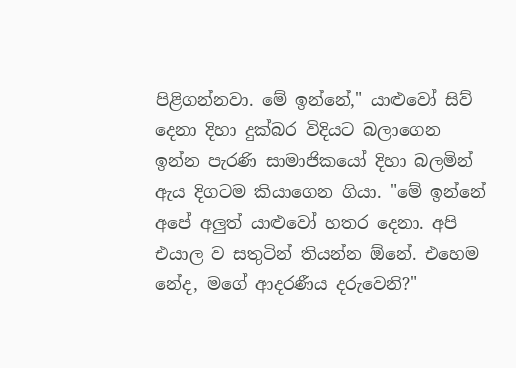පිළිගන්නවා. මේ ඉන්නේ," යාළුවෝ සිව් දෙනා දිහා දුක්බර විදියට බලාගෙන ඉන්න පැරණි සාමාජිකයෝ දිහා බලමින් ඇය දිගටම කියාගෙන ගියා. "මේ ඉන්නේ අපේ අලුත් යාළුවෝ හතර දෙනා. අපි එයාල ව සතුටින් තියන්න ඕනේ. එහෙම නේද, මගේ ආදරණීය දරුවෙනි?"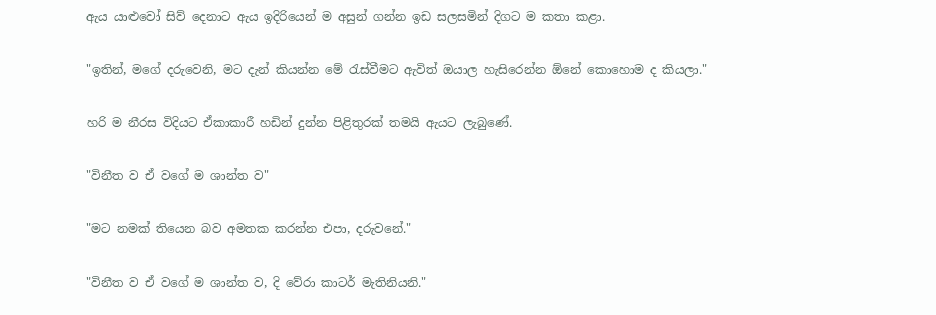ඇය යාළුවෝ සිව් දෙනාට ඇය ඉදිරියෙන් ම අසුන් ගන්න ඉඩ සලසමින් දිගට ම කතා කළා.

"ඉතින්, මගේ දරුවෙනි, මට දැන් කියන්න මේ රැස්වීමට ඇවිත් ඔයාල හැසිරෙන්න ඕනේ කොහොම ද කියලා."

හරි ම නීරස විදියට ඒකාකාරී හඩින් දුන්න පිළිතුරක් තමයි ඇයට ලැබුණේ.

"විනීත ව ඒ වගේ ම ශාන්ත ව"

"මට නමක් තියෙන බව අමතක කරන්න එපා, දරුවනේ."

"විනීත ව ඒ වගේ ම ශාන්ත ව, දි වේරා කාටර් මැතිනියනි."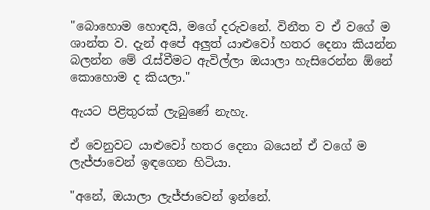"බොහොම හොඳයි, මගේ දරුවනේ. විනීත ව ඒ වගේ ම ශාන්ත ව. දැන් අපේ අලුත් යාළුවෝ හතර දෙනා කියන්න බලන්න මේ රැස්වීමට ඇවිල්ලා ඔයාලා හැසිරෙන්න ඕනේ කොහොම ද කියලා."

ඇයට පිළිතුරක් ලැබුණේ නැහැ.

ඒ වෙනුවට යාළුවෝ හතර දෙනා බයෙන් ඒ වගේ ම ලැජ්ජාවෙන් ඉඳගෙන හිටියා.

"අනේ, ඔයාලා ලැජ්ජාවෙන් ඉන්නේ.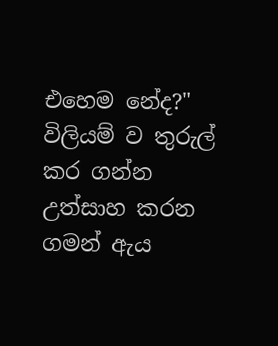එහෙම නේද?" විලියම් ව තුරුල් කර ගන්න උත්සාහ කරන ගමන් ඇය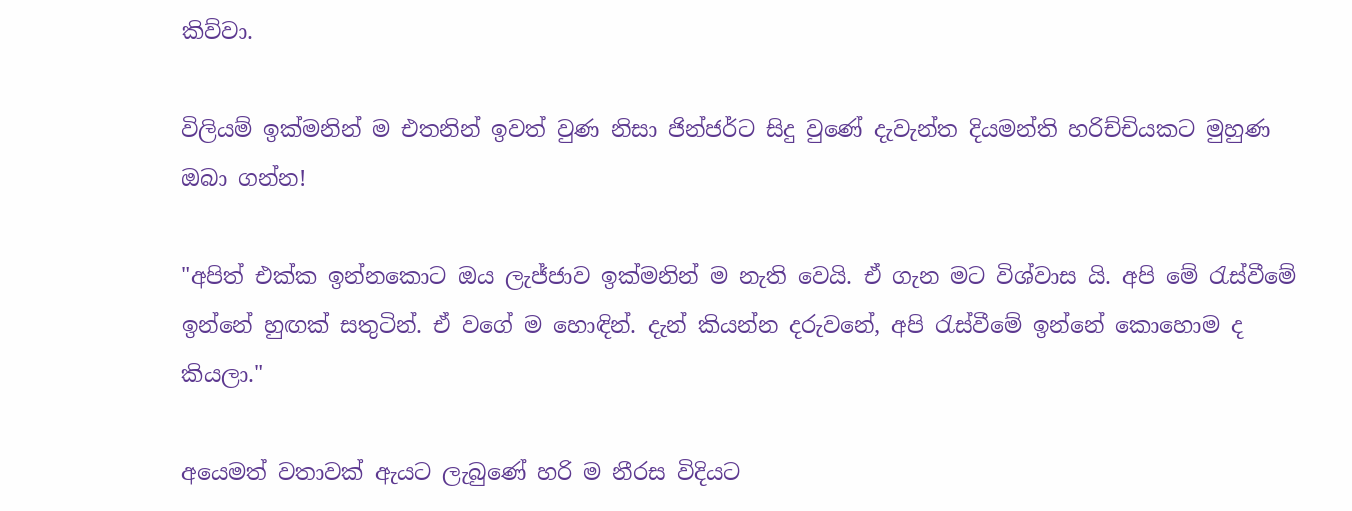කිව්වා.

විලියම් ඉක්මනින් ම එතනින් ඉවත් වුණ නිසා ජින්ජර්ට සිදු වුණේ දැවැන්ත දියමන්ති හරිච්චියකට මුහුණ ඔබා ගන්න!

"අපිත් එක්ක ඉන්නකොට ඔය ලැජ්ජාව ඉක්මනින් ම නැති වෙයි. ඒ ගැන මට විශ්වාස යි. අපි මේ රැස්වීමේ ඉන්නේ හුඟක් සතුටින්. ඒ වගේ ම හොඳින්. දැන් කියන්න දරුවනේ, අපි රැස්වීමේ ඉන්නේ කොහොම ද කියලා."

අයෙමත් වතාවක් ඇයට ලැබුණේ හරි ම නීරස විදියට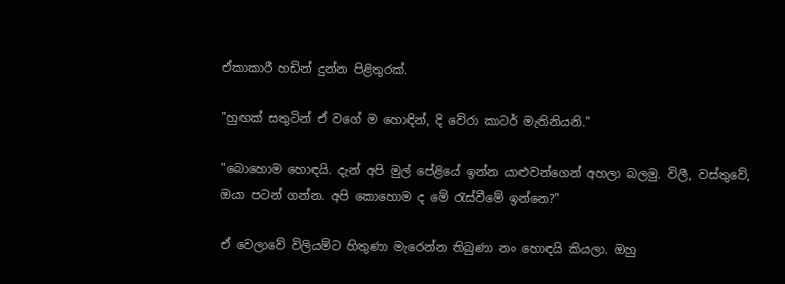ඒකාකාරී හඩින් දුන්න පිළිතුරක්.

"හුඟක් සතුටින් ඒ වගේ ම හොඳින්, දි වේරා කාටර් මැතිනියනි."

"බොහොම හොඳයි. දැන් අපි මුල් පේළියේ ඉන්න යාළුවන්ගෙන් අහලා බලමු. විලී, වස්තුවේ, ඔයා පටන් ගන්න. අපි කොහොම ද මේ රැස්වීමේ ඉන්නෙ?"

ඒ වෙලාවේ විලියම්ට හිතුණා මැරෙන්න තිබුණා නං හොඳයි කියලා. ඔහු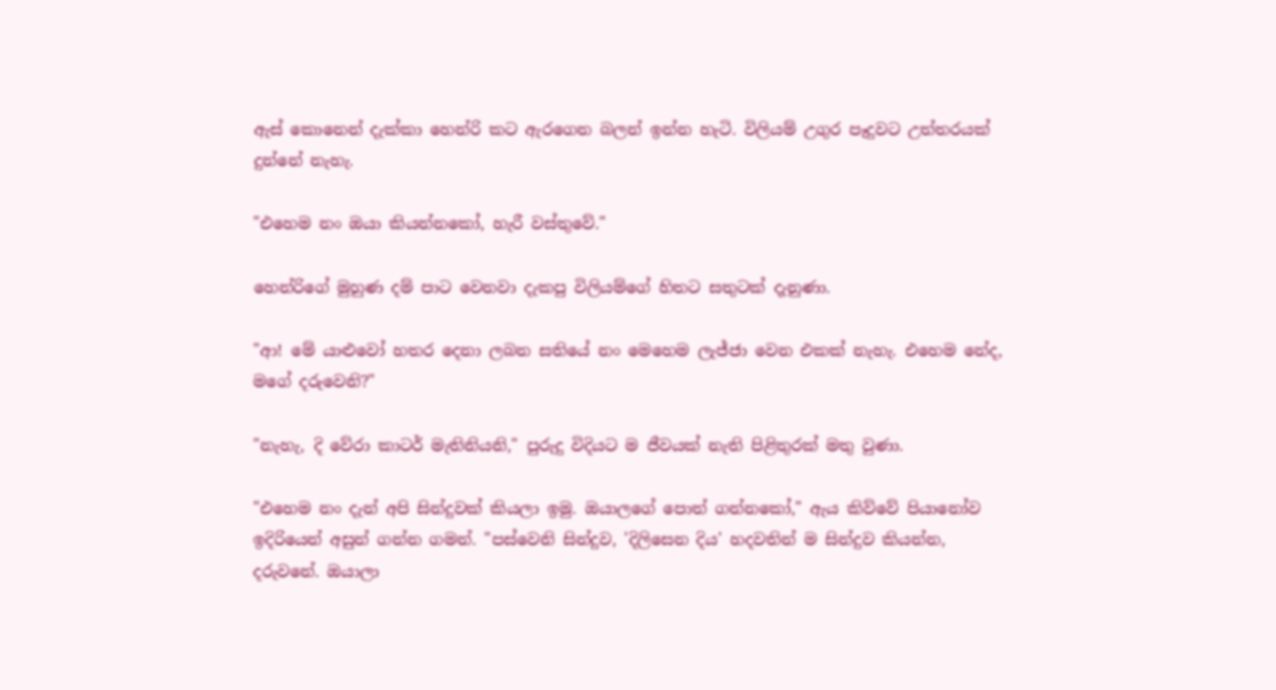ඇස් කොනෙන් දැක්කා හෙන්රි කට ඇරගෙන බලන් ඉන්න හැටි. විලියම් උගුර පෑදුවට උත්තරයක් දුන්නේ නැහැ.

"එහෙම නං ඔයා කියන්නකෝ, හැරී වස්තුවේ."

හෙන්රිගේ මුහුණ දම් පාට වෙනවා දැකපු විලියම්ගේ හිතට සතුටක් දැනුණා.

"ආ! මේ යාළුවෝ හතර දෙනා ලබන සතියේ නං මෙහෙම ලැජ්ජා වෙන එකක් නැහැ. එහෙම නේද, මගේ දරුවෙනි?"

"නැහැ, දි වේරා කාටර් මැතිනියනි," පුරුදු විදියට ම ජීවයක් නැති පිළිතුරක් මතු වුණා.

"එහෙම නං දැන් අපි සින්දුවක් කියලා ඉමු. ඔයාලගේ පොත් ගන්නකෝ," ඇය කිව්වේ පියානෝව ඉදිරියෙන් අසුන් ගන්න ගමන්. "පස්වෙනි සින්දුව, 'දිලිසෙන දිය' හදවතින් ම සින්දුව කියන්න, දරුවනේ. ඔයාලා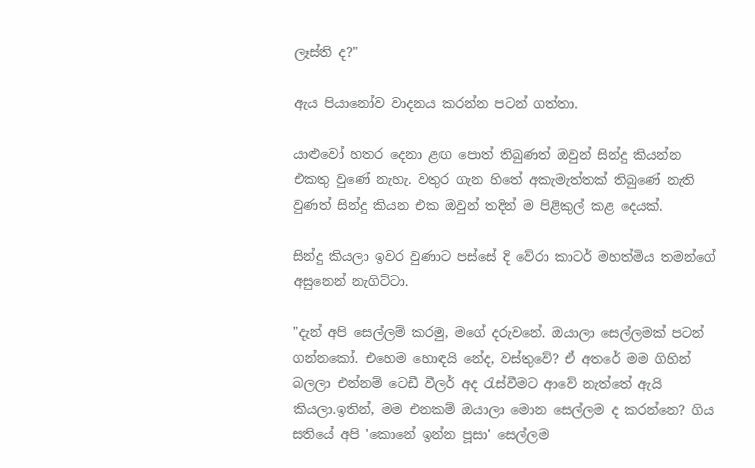ලෑස්ති ද?"

ඇය පියානෝව වාදනය කරන්න පටන් ගත්තා.

යාළුවෝ හතර දෙනා ළඟ පොත් තිබුණත් ඔවුන් සින්දු කියන්න එකතු වුණේ නැහැ. වතුර ගැන හිතේ අකැමැත්තක් තිබුණේ නැති වුණත් සින්දු කියන එක ඔවුන් තදින් ම පිළිකුල් කළ දෙයක්.

සින්දු කියලා ඉවර වුණාට පස්සේ දි වේරා කාටර් මහත්මිය තමන්ගේ අසුනෙන් නැගිට්ටා.

"දැන් අපි සෙල්ලම් කරමු, මගේ දරුවනේ. ඔයාලා සෙල්ලමක් පටන් ගන්නකෝ. එහෙම හොඳයි නේද, වස්තුවේ? ඒ අතරේ මම ගිහින් බලලා එන්නම් ටෙඩී වීලර් අද රැස්වීමට ආවේ නැත්තේ ඇයි කියලා.ඉතින්, මම එනකම් ඔයාලා මොන සෙල්ලම ද කරන්නෙ? ගිය සතියේ අපි 'කොනේ ඉන්න පූසා' සෙල්ලම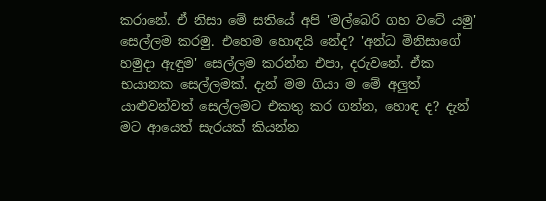කරානේ. ඒ නිසා මේ සතියේ අපි 'මල්බෙරි ගහ වටේ යමු' සෙල්ලම කරමු. එහෙම හොඳයි නේද? 'අන්ධ මිනිසාගේ හමුදා ඇඳුම' සෙල්ලම කරන්න එපා, දරුවනේ. ඒක භයානක සෙල්ලමක්. දැන් මම ගියා ම මේ අලුත් යාළුවන්වත් සෙල්ලමට එකතු කර ගන්න, හොඳ ද? දැන් මට ආයෙත් සැරයක් කියන්න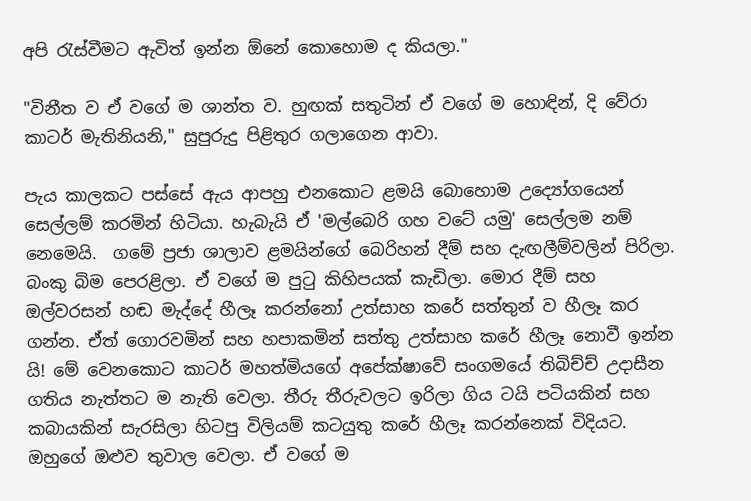අපි රැස්වීමට ඇවිත් ඉන්න ඕනේ කොහොම ද කියලා."

"විනීත ව ඒ වගේ ම ශාන්ත ව. හුඟක් සතුටින් ඒ වගේ ම හොඳින්, දි වේරා කාටර් මැතිනියනි," සුපුරුදු පිළිතුර ගලාගෙන ආවා.

පැය කාලකට පස්සේ ඇය ආපහු එනකොට ළමයි බොහොම උද්‍යෝගයෙන් සෙල්ලම් කරමින් හිටියා. හැබැයි ඒ 'මල්බෙරි ගහ වටේ යමු' සෙල්ලම නම් නෙමෙයි.  ගමේ ප්‍රජා ශාලාව ළමයින්ගේ බෙරිහන් දීම් සහ දැඟලීම්වලින් පිරිලා. බංකු බිම පෙරළිලා. ඒ වගේ ම පුටු කිහිපයක් කැඩිලා. මොර දීම් සහ ඔල්වරසන් හඬ මැද්දේ හීලෑ කරන්නෝ උත්සාහ කරේ සත්තුන් ව හීලෑ කර ගන්න. ඒත් ගොරවමින් සහ හපාකමින් සත්තු උත්සාහ කරේ හීලෑ නොවී ඉන්න යි! මේ වෙනකොට කාටර් මහත්මියගේ අපේක්ෂාවේ සංගමයේ තිබිච්ච් උදාසීන ගතිය නැත්තට ම නැති වෙලා. තීරු තීරුවලට ඉරිලා ගිය ටයි පටියකින් සහ කබායකින් සැරසිලා හිටපු විලියම් කටයුතු කරේ හීලෑ කරන්නෙක් විදියට. ඔහුගේ ඔළුව තුවාල වෙලා. ඒ වගේ ම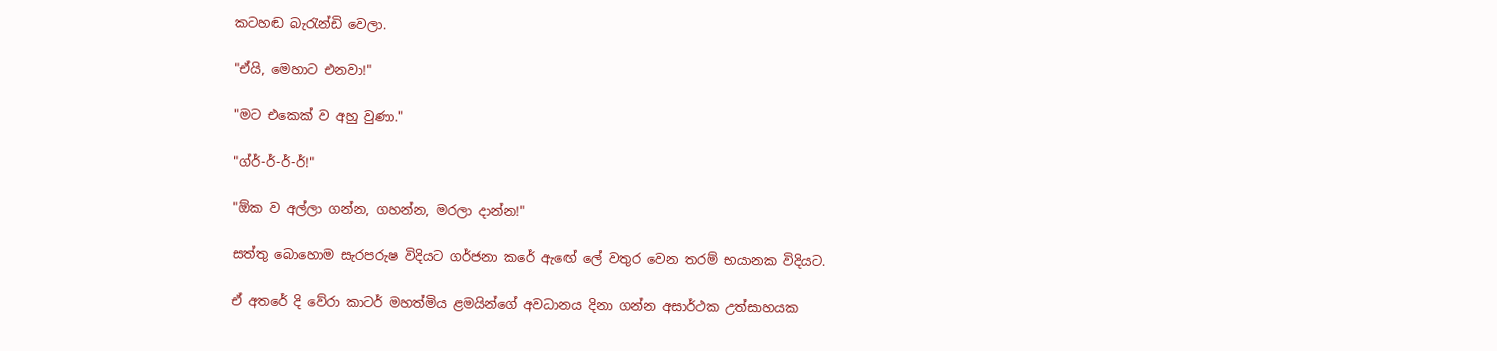කටහඬ බැරැන්ඩි වෙලා.

"ඒයි, මෙහාට එනවා!"

"මට එකෙක් ව අහු වුණා."

"ග්ර්-ර්-ර්-ර්!"

"ඕක ව අල්ලා ගන්න, ගහන්න, මරලා දාන්න!"

සත්තු බොහොම සැරපරුෂ විදියට ගර්ජනා කරේ ඇඟේ ලේ වතුර වෙන තරම් භයානක විදියට.

ඒ අතරේ දි වේරා කාටර් මහත්මිය ළමයින්ගේ අවධානය දිනා ගන්න අසාර්ථක උත්සාහයක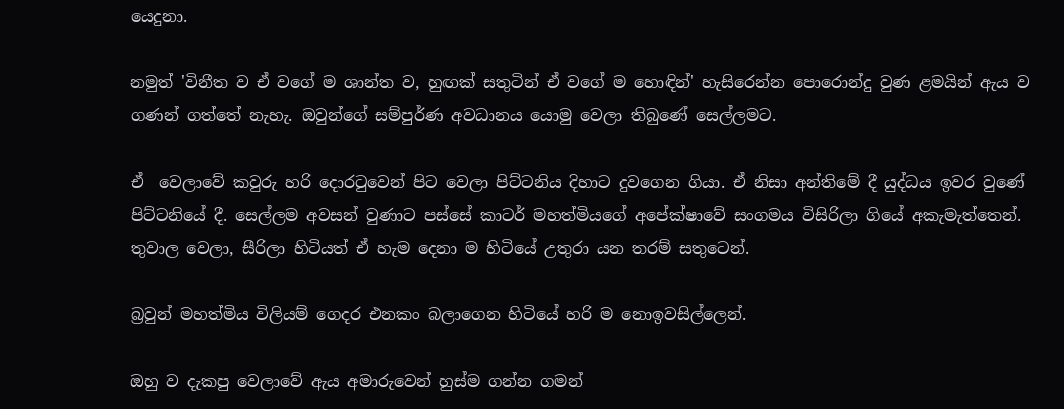යෙදුනා.

නමුත් 'විනීත ව ඒ වගේ ම ශාන්ත ව, හුඟක් සතුටින් ඒ වගේ ම හොඳින්' හැසිරෙන්න පොරොන්දු වුණ ළමයින් ඇය ව ගණන් ගත්තේ නැහැ. ඔවුන්ගේ සම්පුර්ණ අවධානය යොමු වෙලා තිබුණේ සෙල්ලමට.

ඒ  වෙලාවේ කවුරු හරි දොරටුවෙන් පිට වෙලා පිට්ටනිය දිහාට දුවගෙන ගියා. ඒ නිසා අන්තිමේ දී යුද්ධය ඉවර වුණේ පිට්ටනියේ දී. සෙල්ලම අවසන් වුණාට පස්සේ කාටර් මහත්මියගේ අපේක්ෂාවේ සංගමය විසිරිලා ගියේ අකැමැත්තෙන්. තුවාල වෙලා, සීරිලා හිටියත් ඒ හැම දෙනා ම හිටියේ උතුරා යන තරම් සතුටෙන්.

බ්‍රවුන් මහත්මිය විලියම් ගෙදර එනකං බලාගෙන හිටියේ හරි ම නොඉවසිල්ලෙන්.

ඔහු ව දැකපු වෙලාවේ ඇය අමාරුවෙන් හුස්ම ගන්න ගමන්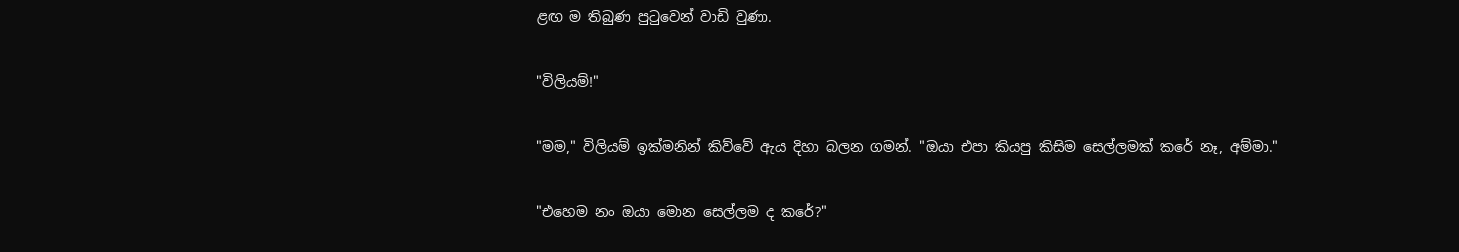ළඟ ම තිබුණ පුටුවෙන් වාඩි වුණා.

"විලියම්!"

"මම," විලියම් ඉක්මනින් කිව්වේ ඇය දිහා බලන ගමන්. "ඔයා එපා කියපු කිසිම සෙල්ලමක් කරේ නෑ, අම්මා."

"එහෙම නං ඔයා මොන සෙල්ලම ද කරේ?"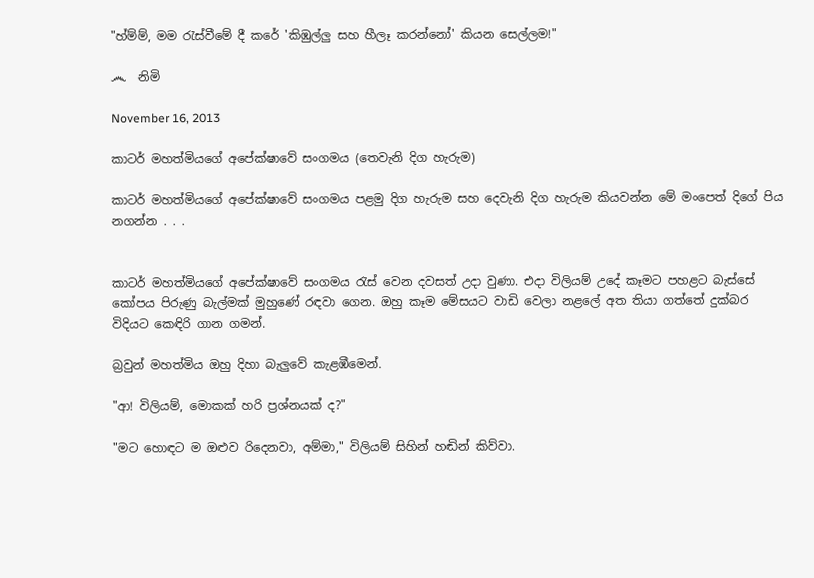"හ්ම්ම්, මම රැස්වීමේ දී කරේ 'කිඹුල්ලු සහ හීලෑ කරන්නෝ' කියන සෙල්ලම!"

෴  නිමි

November 16, 2013

කාටර් මහත්මියගේ අපේක්ෂාවේ සංගමය (තෙවැනි දිග හැරුම)

කාටර් මහත්මියගේ අපේක්ෂාවේ සංගමය පළමු දිග හැරුම සහ දෙවැනි දිග හැරුම කියවන්න මේ මංපෙත් දිගේ පිය නගන්න . . .


කාටර් මහත්මියගේ අපේක්ෂාවේ සංගමය රැස් වෙන දවසත් උදා වුණා. එදා විලියම් උදේ කෑමට පහළට බැස්සේ කෝපය පිරුණු බැල්මක් මුහුණේ රඳවා ගෙන. ඔහු කෑම මේසයට වාඩි වෙලා නළලේ අත තියා ගත්තේ දුක්බර විදියට කෙඳිරි ගාන ගමන්.

බ්‍රවුන් මහත්මිය ඔහු දිහා බැලුවේ කැළඹීමෙන්.

"ආ! විලියම්, මොකක් හරි ප්‍රශ්නයක් ද?"

"මට හොඳට ම ඔළුව රිදෙනවා, අම්මා," විලියම් සිහින් හඬින් කිව්වා.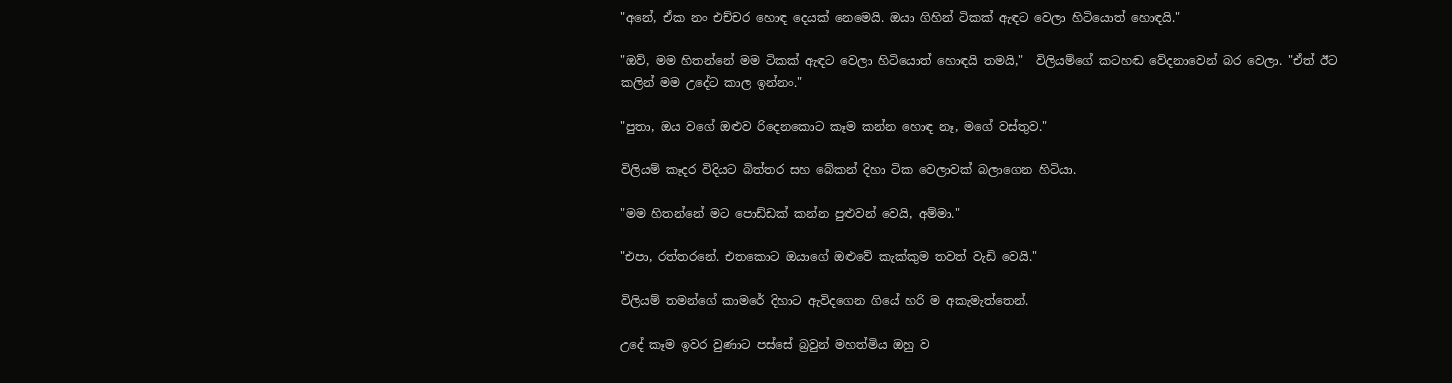"අනේ, ඒක නං එච්චර හොඳ දෙයක් නෙමෙයි. ඔයා ගිහින් ටිකක් ඇඳට වෙලා හිටියොත් හොඳයි."

"ඔව්, මම හිතන්නේ මම ටිකක් ඇඳට වෙලා හිටියොත් හොඳයි තමයි,"  විලියම්ගේ කටහඬ වේදනාවෙන් බර වෙලා. "ඒත් ඊට කලින් මම උදේට කාල ඉන්නං."

"පුතා, ඔය වගේ ඔළුව රිදෙනකොට කෑම කන්න හොඳ නෑ, මගේ වස්තුව."

විලියම් කෑදර විදියට බිත්තර සහ බේකන් දිහා ටික වෙලාවක් බලාගෙන හිටියා.

"මම හිතන්නේ මට පොඩ්ඩක් කන්න පුළුවන් වෙයි, අම්මා."

"එපා, රත්තරනේ. එතකොට ඔයාගේ ඔළුවේ කැක්කුම තවත් වැඩි වෙයි."

විලියම් තමන්ගේ කාමරේ දිහාට ඇවිදගෙන ගියේ හරි ම අකැමැත්තෙන්.

උදේ කෑම ඉවර වුණාට පස්සේ බ්‍රවුන් මහත්මිය ඔහු ව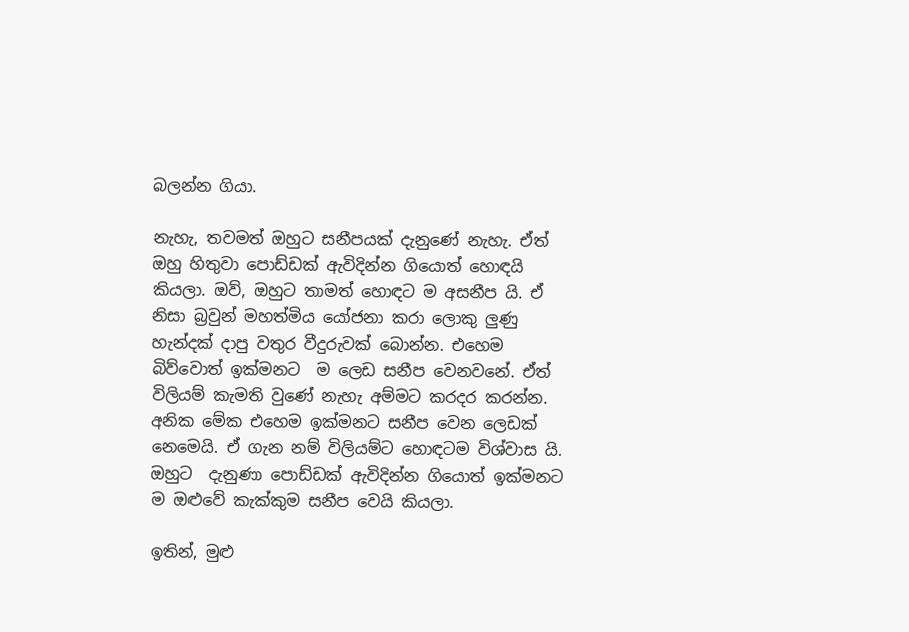බලන්න ගියා.

නැහැ, තවමත් ඔහුට සනීපයක් දැනුණේ නැහැ. ඒත් ඔහු හිතුවා පොඩ්ඩක් ඇවිදින්න ගියොත් හොඳයි කියලා. ඔව්, ඔහුට තාමත් හොඳට ම අසනීප යි. ඒ  නිසා බ්‍රවුන් මහත්මිය යෝජනා කරා ලොකු ලුණු හැන්දක් දාපු වතුර වීදුරුවක් බොන්න. එහෙම බිව්වොත් ඉක්මනට  ම ලෙඩ සනීප වෙනවනේ. ඒත් විලියම් කැමති වුණේ නැහැ අම්මට කරදර කරන්න. අනික මේක එහෙම ඉක්මනට සනීප වෙන ලෙඩක් නෙමෙයි. ඒ ගැන නම් විලියම්ට හොඳටම විශ්වාස යි. ඔහුට  දැනුණා පොඩ්ඩක් ඇවිදින්න ගියොත් ඉක්මනට ම ඔළුවේ කැක්කුම සනීප වෙයි කියලා.

ඉතින්, මුළු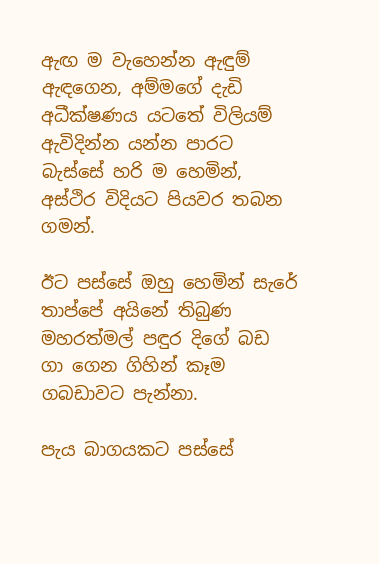ඇඟ ම වැහෙන්න ඇඳුම් ඇඳගෙන, අම්මගේ දැඩි අධීක්ෂණය යටතේ විලියම් ඇවිදින්න යන්න පාරට බැස්සේ හරි ම හෙමින්, අස්ථිර විදියට පියවර තබන ගමන්.

ඊට පස්සේ ඔහු හෙමින් සැරේ තාප්පේ අයිනේ තිබුණ මහරත්මල් පඳුර දිගේ බඩ ගා ගෙන ගිහින් කෑම ගබඩාවට පැන්නා.

පැය බාගයකට පස්සේ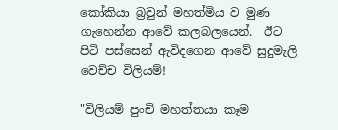කෝකියා බ්‍රවුන් මහත්මිය ව මුණ ගැහෙන්න ආවේ කලබලයෙන්.  ඊට පිටි පස්සෙන් ඇවිදගෙන ආවේ සුදුමැලි වෙච්ච විලියම්!

"විලියම් පුංචි මහත්තයා කෑම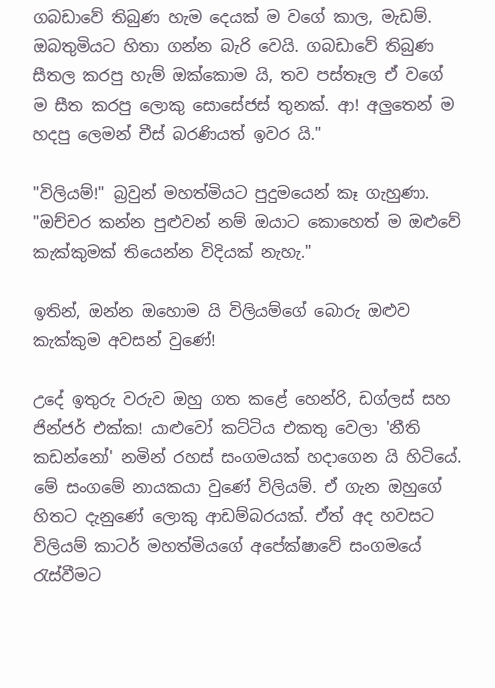ගබඩාවේ තිබුණ හැම දෙයක් ම වගේ කාල, මැඩම්. ඔබතුමියට හිතා ගන්න බැරි වෙයි. ගබඩාවේ තිබුණ සීතල කරපු හැම් ඔක්කොම යි, තව පස්තෑල ඒ වගේ ම සීත කරපු ලොකු සොසේජස් තුනක්. ආ! අලුතෙන් ම හදපු ලෙමන් චීස් බරණියත් ඉවර යි."

"විලියම්!" බ්‍රවුන් මහත්මියට පුදුමයෙන් කෑ ගැහුණා. "ඔච්චර කන්න පුළුවන් නම් ඔයාට කොහෙත් ම ඔළුවේ කැක්කුමක් තියෙන්න විදියක් නැහැ."

ඉතින්, ඔන්න ඔහොම යි විලියම්ගේ බොරු ඔළුව කැක්කුම අවසන් වුණේ!

උදේ ඉතුරු වරුව ඔහු ගත කළේ හෙන්රි, ඩග්ලස් සහ ජින්ජර් එක්ක! යාළුවෝ කට්ටිය එකතු වෙලා 'නීති කඩන්නෝ' නමින් රහස් සංගමයක් හදාගෙන යි හිටියේ. මේ සංගමේ නායකයා වුණේ විලියම්. ඒ ගැන ඔහුගේ හිතට දැනුණේ ලොකු ආඩම්බරයක්. ඒත් අද හවසට විලියම් කාටර් මහත්මියගේ අපේක්ෂාවේ සංගමයේ රැස්වීමට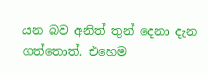යන බව අනිත් තුන් දෙනා දැන ගත්තොත්. එහෙම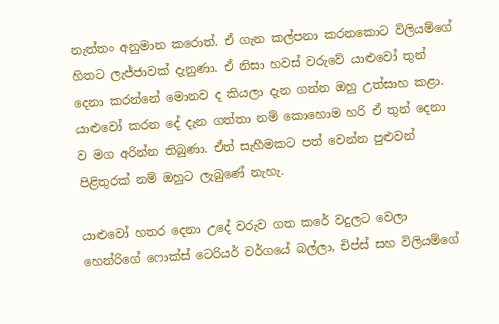නැත්තං අනුමාන කරොත්. ඒ ගැන කල්පනා කරනකොට විලියම්ගේ හිතට ලැජ්ජාවක් දැනුණා. ඒ නිසා හවස් වරුවේ යාළුවෝ තුන් දෙනා කරන්නේ මොනව ද කියලා දැන ගන්න ඔහු උත්සාහ කළා. යාළුවෝ කරන දේ දැන ගත්තා නම් කොහොම හරි ඒ තුන් දෙනා ව මග අරින්න තිබුණා. ඒත් සැහීමකට පත් වෙන්න පුළුවන් පිළිතුරක් නම් ඔහුට ලැබුණේ නැහැ.

යාළුවෝ හතර දෙනා උදේ වරුව ගත කරේ වදුලට වෙලා හෙන්රිගේ ෆොක්ස් ටෙරියර් වර්ගයේ බල්ලා, චිප්ස් සහ විලියම්ගේ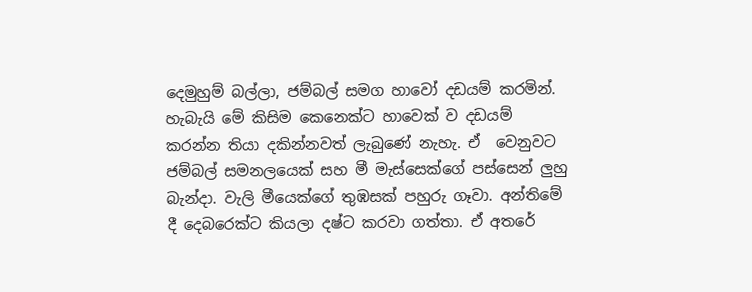දෙමුහුම් බල්ලා, ජම්බල් සමග හාවෝ දඩයම් කරමින්. හැබැයි මේ කිසිම කෙනෙක්ට හාවෙක් ව දඩයම් කරන්න තියා දකින්නවත් ලැබුණේ නැහැ. ඒ  වෙනුවට ජම්බල් සමනලයෙක් සහ මී මැස්සෙක්ගේ පස්සෙන් ලුහු බැන්දා. වැලි මීයෙක්ගේ තුඹසක් පහුරු ගෑවා. අන්තිමේ දී දෙබරෙක්ට කියලා දෂ්ට කරවා ගත්තා. ඒ අතරේ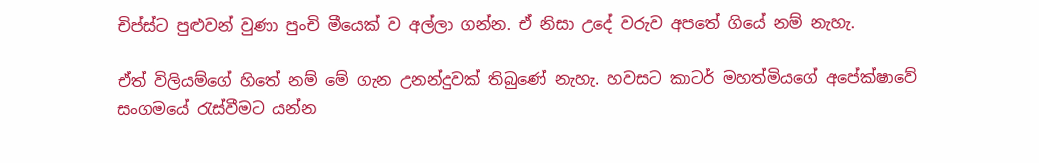චිප්ස්ට පුළුවන් වුණා පුංචි මීයෙක් ව අල්ලා ගන්න. ඒ නිසා උදේ වරුව අපතේ ගියේ නම් නැහැ.

ඒත් විලියම්ගේ හිතේ නම් මේ ගැන උනන්දුවක් තිබුණේ නැහැ. හවසට කාටර් මහත්මියගේ අපේක්ෂාවේ සංගමයේ රැස්වීමට යන්න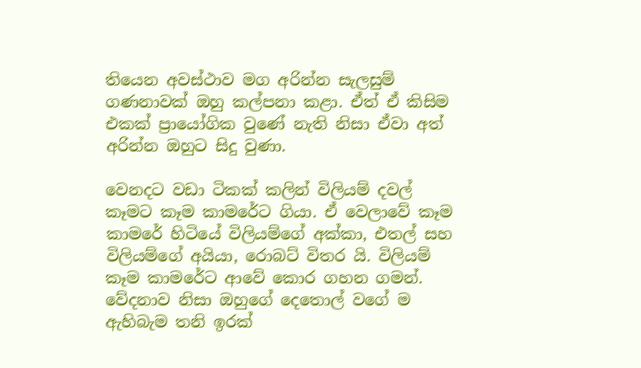තියෙන අවස්ථාව මග අරින්න සැලසුම් ගණනාවක් ඔහු කල්පනා කළා. ඒත් ඒ කිසිම එකක් ප්‍රායෝගික වුණේ නැති නිසා ඒවා අත් අරින්න ඔහුට සිදු වුණා.

වෙනදට වඩා ටිකක් කලින් විලියම් දවල් කෑමට කෑම කාමරේට ගියා. ඒ වෙලාවේ කෑම කාමරේ හිටියේ විලියම්ගේ අක්කා, එතල් සහ විලියම්ගේ අයියා, රොබට් විතර යි. විලියම් කෑම කාමරේට ආවේ කොර ගහන ගමන්. වේදනාව නිසා ඔහුගේ දෙතොල් වගේ ම ඇහිබැම තනි ඉරක්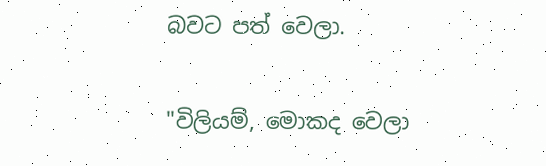බවට පත් වෙලා.

"විලියම්, මොකද වෙලා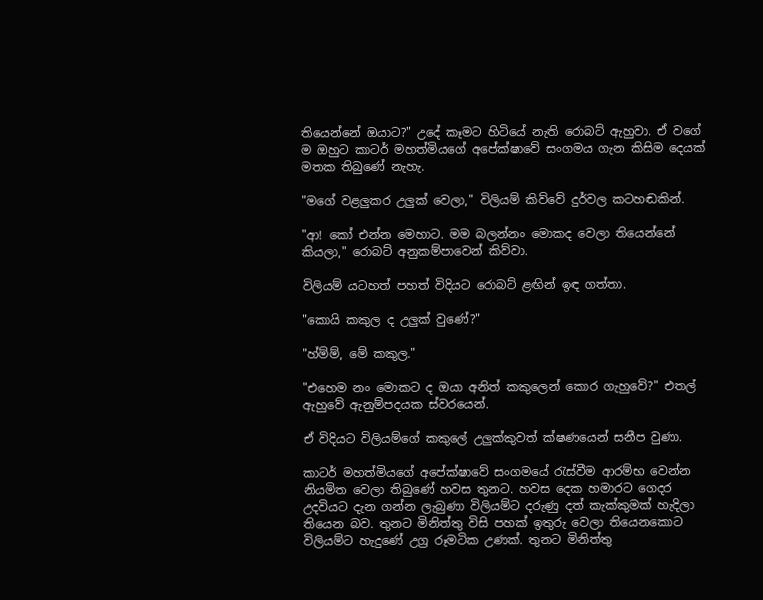තියෙන්නේ ඔයාට?" උදේ කෑමට හිටියේ නැති රොබට් ඇහුවා. ඒ වගේ ම ඔහුට කාටර් මහත්මියගේ අපේක්ෂාවේ සංගමය ගැන කිසිම දෙයක් මතක තිබුණේ නැහැ.

"මගේ වළලුකර උලුක් වෙලා," විලියම් කිව්වේ දුර්වල කටහඬකින්.

"ආ! කෝ එන්න මෙහාට. මම බලන්නං මොකද වෙලා තියෙන්නේ කියලා," රොබට් අනුකම්පාවෙන් කිව්වා.

විලියම් යටහත් පහත් විදියට රොබට් ළඟින් ඉඳ ගත්තා.

"කොයි කකුල ද උලුක් වුණේ?"

"හ්ම්ම්, මේ කකුල."

"එහෙම නං මොකට ද ඔයා අනිත් කකුලෙන් කොර ගැහුවේ?" එතල් ඇහුවේ ඇනුම්පදයක ස්වරයෙන්.

ඒ විදියට විලියම්ගේ කකුලේ උලුක්කුවත් ක්ෂණයෙන් සනීප වුණා.

කාටර් මහත්මියගේ අපේක්ෂාවේ සංගමයේ රැස්වීම ආරම්භ වෙන්න නියමිත වෙලා තිබුණේ හවස තුනට. හවස දෙක හමාරට ගෙදර උදවියට දැන ගන්න ලැබුණා විලියම්ට දරුණු දත් කැක්කුමක් හැදිලා තියෙන බව. තුනට මිනිත්තු විසි පහක් ඉතුරු වෙලා තියෙනකොට විලියම්ට හැදුණේ උග්‍ර රූමටික උණක්. තුනට මිනිත්තු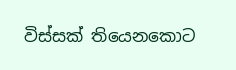විස්සක් තියෙනකොට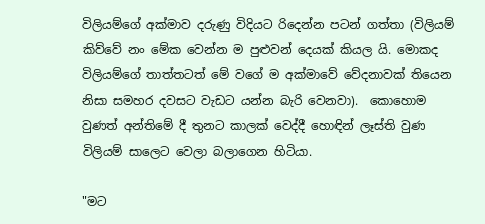විලියම්ගේ අක්මාව දරුණු විදියට රිදෙන්න පටන් ගත්තා (විලියම් කිව්වේ නං මේක වෙන්න ම පුළුවන් දෙයක් කියල යි. මොකද විලියම්ගේ තාත්තටත් මේ වගේ ම අක්මාවේ වේදනාවක් තියෙන නිසා සමහර දවසට වැඩට යන්න බැරි වෙනවා).  කොහොම වුණත් අන්තිමේ දී තුනට කාලක් වෙද්දී හොඳින් ලෑස්ති වුණ විලියම් සාලෙට වෙලා බලාගෙන හිටියා.

"මට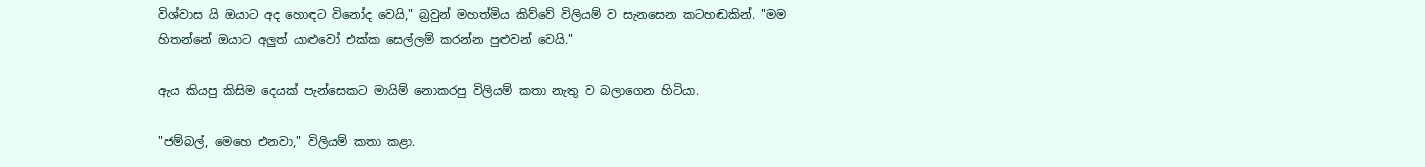විශ්වාස යි ඔයාට අද හොඳට විනෝද වෙයි," බ්‍රවුන් මහත්මිය කිව්වේ විලියම් ව සැනසෙන කටහඬකින්. "මම හිතන්නේ ඔයාට අලුත් යාළුවෝ එක්ක සෙල්ලම් කරන්න පුළුවන් වෙයි."

ඇය කියපු කිසිම දෙයක් පැන්සෙකට මායිම් නොකරපු විලියම් කතා නැතු ව බලාගෙන හිටියා.

"ජම්බල්, මෙහෙ එනවා," විලියම් කතා කළා.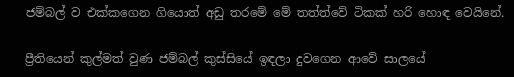ජම්බල් ව එක්කගෙන ගියොත් අඩු තරමේ මේ තත්ත්වේ ටිකක් හරි හොඳ වෙයිනේ.

ප්‍රීතියෙන් කුල්මත් වුණ ජම්බල් කුස්සියේ ඉඳලා දුවගෙන ආවේ සාලයේ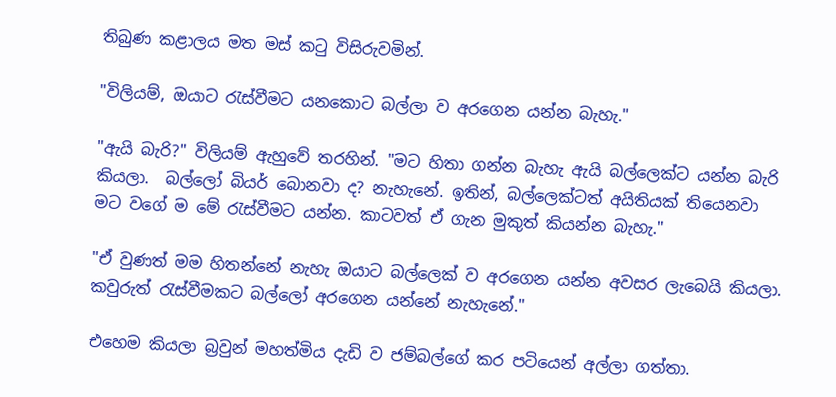තිබුණ කළාලය මත මස් කටු විසිරුවමින්.

"විලියම්, ඔයාට රැස්වීමට යනකොට බල්ලා ව අරගෙන යන්න බැහැ."

"ඇයි බැරි?" විලියම් ඇහුවේ තරහින්. "මට හිතා ගන්න බැහැ ඇයි බල්ලෙක්ට යන්න බැරි කියලා.  බල්ලෝ බියර් බොනවා ද? නැහැනේ. ඉතින්, බල්ලෙක්ටත් අයිතියක් තියෙනවා මට වගේ ම මේ රැස්වීමට යන්න. කාටවත් ඒ ගැන මුකුත් කියන්න බැහැ."

"ඒ වුණත් මම හිතන්නේ නැහැ ඔයාට බල්ලෙක් ව අරගෙන යන්න අවසර ලැබෙයි කියලා. කවුරුත් රැස්වීමකට බල්ලෝ අරගෙන යන්නේ නැහැනේ."

එහෙම කියලා බ්‍රවුන් මහත්මිය දැඩි ව ජම්බල්ගේ කර පටියෙන් අල්ලා ගත්තා.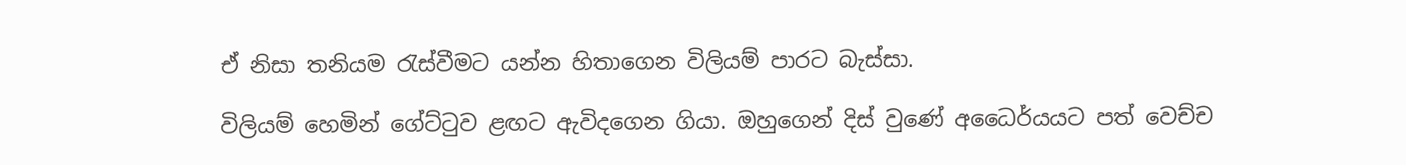ඒ නිසා තනියම රැස්වීමට යන්න හිතාගෙන විලියම් පාරට බැස්සා.

විලියම් හෙමින් ගේට්ටුව ළඟට ඇවිදගෙන ගියා. ඔහුගෙන් දිස් වුණේ අධෛර්යයට පත් වෙච්ච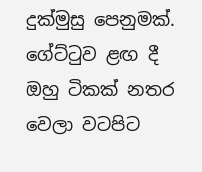දුක්මුසු පෙනුමක්. ගේට්ටුව ළඟ දී ඔහු ටිකක් නතර වෙලා වටපිට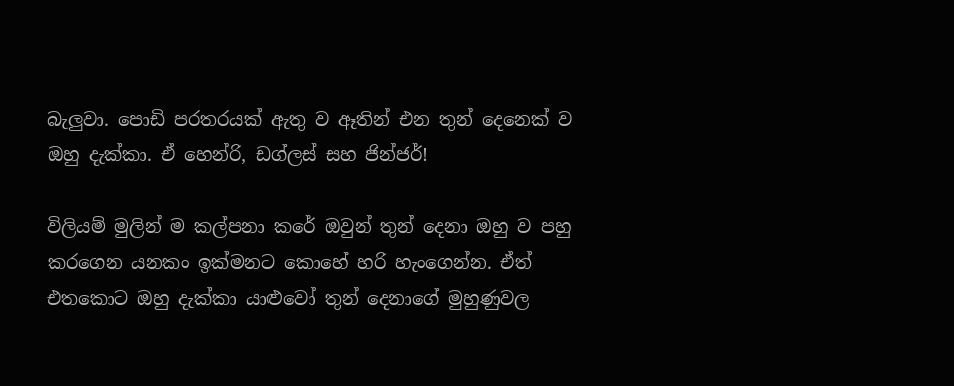බැලුවා. පොඩි පරතරයක් ඇතු ව ඈතින් එන තුන් දෙනෙක් ව ඔහු දැක්කා. ඒ හෙන්රි, ඩග්ලස් සහ ජින්ජර්!

විලියම් මුලින් ම කල්පනා කරේ ඔවුන් තුන් දෙනා ඔහු ව පහු කරගෙන යනකං ඉක්මනට කොහේ හරි හැංගෙන්න. ඒත් එතකොට ඔහු දැක්කා යාළුවෝ තුන් දෙනාගේ මුහුණුවල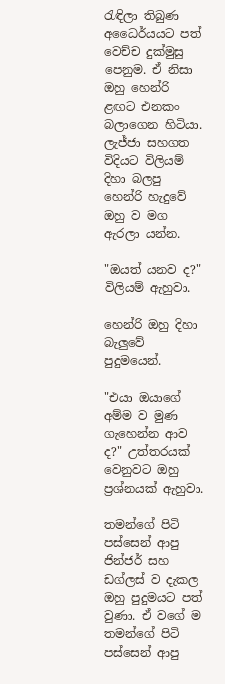රැඳිලා තිබුණ අධෛර්යයට පත් වෙච්ච දුක්මුසු පෙනුම. ඒ නිසා ඔහු හෙන්රි ළඟට එනකං බලාගෙන හිටියා. ලැජ්ජා සහගත විදියට විලියම් දිහා බලපු හෙන්රි හැදුවේ ඔහු ව මග ඇරලා යන්න.

"ඔයත් යනව ද?" විලියම් ඇහුවා.

හෙන්රි ඔහු දිහා බැලුවේ පුදුමයෙන්.

"එයා ඔයාගේ අම්ම ව මුණ ගැහෙන්න ආව ද?" උත්තරයක් වෙනුවට ඔහු ප්‍රශ්නයක් ඇහුවා.

තමන්ගේ පිටි පස්සෙන් ආපු ජින්ජර් සහ ඩග්ලස් ව දැකල ඔහු පුදුමයට පත් වුණා. ඒ වගේ ම තමන්ගේ පිටි පස්සෙන් ආපු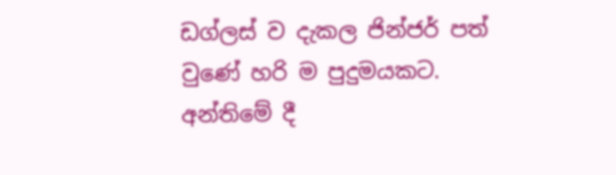ඩග්ලස් ව දැකල ජින්ජර් පත් වුණේ හරි ම පුදුමයකට. අන්තිමේ දී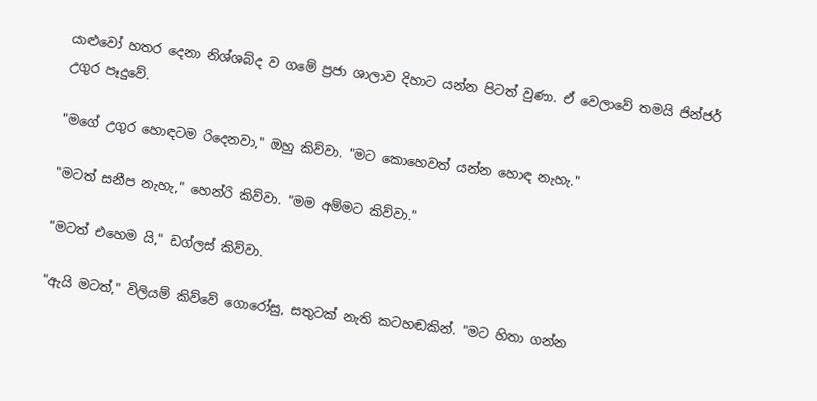යාළුවෝ හතර දෙනා නිශ්ශබ්ද ව ගමේ ප්‍රජා ශාලාව දිහාට යන්න පිටත් වුණා. ඒ වෙලාවේ තමයි ජින්ජර් උගුර පෑදුවේ.

"මගේ උගුර හොඳටම රිදෙනවා," ඔහු කිව්වා. "මට කොහෙවත් යන්න හොඳ නැහැ."

"මටත් සනීප නැහැ," හෙන්රි කිව්වා. "මම අම්මට කිව්වා."

"මටත් එහෙම යි," ඩග්ලස් කිව්වා.

"ඇයි මටත්," විලියම් කිව්වේ ගොරෝසු, සතුටක් නැති කටහඬකින්. "මට හිතා ගන්න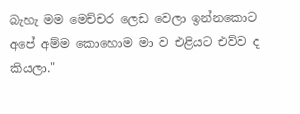බැහැ මම මෙච්චර ලෙඩ වෙලා ඉන්නකොට අපේ අම්ම කොහොම මා ව එළියට එව්ව ද කියලා."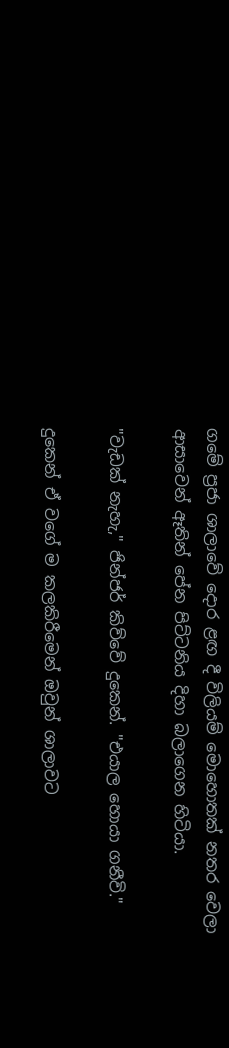ගමේ ප්‍රජා ශාලාවේ දොර ළඟ දී විලියම් මොහොතක් නතර වෙලා ආසාවෙන් ඈතින් පේන පිට්ටනිය දිහා බලාගෙන හිටියා.

"වැඩක් නැහැ," ජින්ජර් කිව්වේ දුකෙන්. "එයාල හොයා ගනීවි."

දුකෙන් ඒ වගේ ම කලකිරීමෙන් ඔවුන් ශාලාවට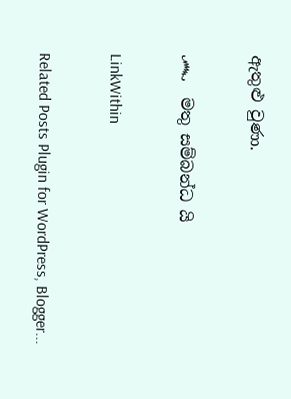ඇතුළු වුණා.

෴  මතු සම්බන්ධ යි

LinkWithin

Related Posts Plugin for WordPress, Blogger...